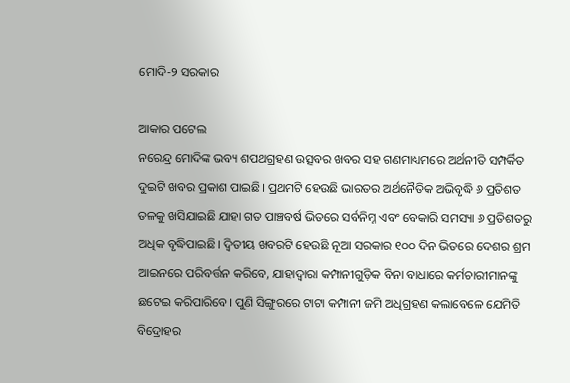ମୋଦି-୨ ସରକାର

ଆକାର ପଟେଲ
ନରେନ୍ଦ୍ର ମୋଦିଙ୍କ ଭବ୍ୟ ଶପଥଗ୍ରହଣ ଉତ୍ସବର ଖବର ସହ ଗଣମାଧ୍ୟମରେ ଅର୍ଥନୀତି ସମ୍ପର୍କିତ ଦୁଇଟି ଖବର ପ୍ରକାଶ ପାଇଛି। ପ୍ରଥମଟି ହେଉଛି ଭାରତର ଅର୍ଥନୈତିକ ଅଭିବୃଦ୍ଧି ୬ ପ୍ରତିଶତ ତଳକୁ ଖସିଯାଇଛି ଯାହା ଗତ ପାଞ୍ଚବର୍ଷ ଭିତରେ ସର୍ବନିମ୍ନ ଏବଂ ବେକାରି ସମସ୍ୟା ୬ ପ୍ରତିଶତରୁ ଅଧିକ ବୃଦ୍ଧିପାଇଛି। ଦ୍ୱିତୀୟ ଖବରଟି ହେଉଛି ନୂଆ ସରକାର ୧୦୦ ଦିନ ଭିତରେ ଦେଶର ଶ୍ରମ ଆଇନରେ ପରିବର୍ତ୍ତନ କରିବେ, ଯାହାଦ୍ୱାରା କମ୍ପାନୀଗୁଡ଼ିକ ବିନା ବାଧାରେ କର୍ମଚାରୀମାନଙ୍କୁ ଛଟେଇ କରିପାରିବେ। ପୁଣି ସିଙ୍ଗୁରରେ ଟାଟା କମ୍ପାନୀ ଜମି ଅଧିଗ୍ରହଣ କଲାବେଳେ ଯେମିତି ବିଦ୍ରୋହର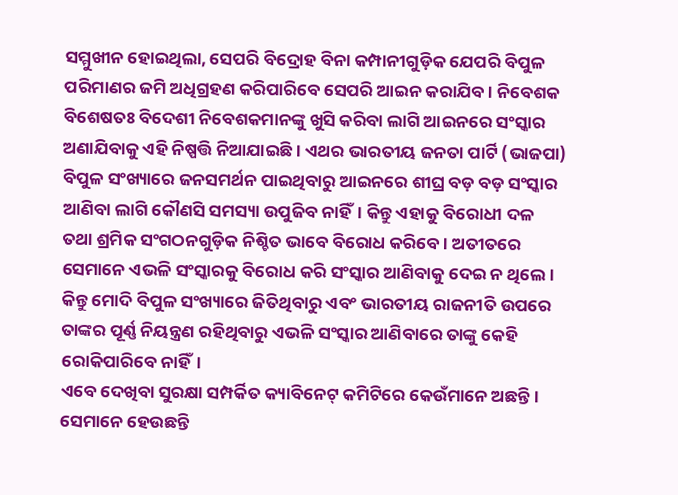ସମ୍ମୁଖୀନ ହୋଇଥିଲା, ସେପରି ବିଦ୍ରୋହ ବିନା କମ୍ପାନୀଗୁଡ଼ିକ ଯେପରି ବିପୁଳ ପରିମାଣର ଜମି ଅଧିଗ୍ରହଣ କରିପାରିବେ ସେପରି ଆଇନ କରାଯିବ। ନିବେଶକ ବିଶେଷତଃ ବିଦେଶୀ ନିବେଶକମାନଙ୍କୁ ଖୁସି କରିବା ଲାଗି ଆଇନରେ ସଂସ୍କାର ଅଣାଯିବାକୁ ଏହି ନିଷ୍ପତ୍ତି ନିଆଯାଇଛି। ଏଥର ଭାରତୀୟ ଜନତା ପାର୍ଟି (ଭାଜପା) ବିପୁଳ ସଂଖ୍ୟାରେ ଜନସମର୍ଥନ ପାଇଥିବାରୁ ଆଇନରେ ଶୀଘ୍ର ବଡ଼ ବଡ଼ ସଂସ୍କାର ଆଣିବା ଲାଗି କୌଣସି ସମସ୍ୟା ଉପୁଜିବ ନାହିଁ। କିନ୍ତୁ ଏହାକୁ ବିରୋଧୀ ଦଳ ତଥା ଶ୍ରମିକ ସଂଗଠନଗୁଡ଼ିକ ନିଶ୍ଚିତ ଭାବେ ବିରୋଧ କରିବେ। ଅତୀତରେ ସେମାନେ ଏଭଳି ସଂସ୍କାରକୁ ବିରୋଧ କରି ସଂସ୍କାର ଆଣିବାକୁ ଦେଇ ନ ଥିଲେ। କିନ୍ତୁ ମୋଦି ବିପୁଳ ସଂଖ୍ୟାରେ ଜିତିଥିବାରୁ ଏବଂ ଭାରତୀୟ ରାଜନୀତି ଉପରେ ତାଙ୍କର ପୂର୍ଣ୍ଣ ନିୟନ୍ତ୍ରଣ ରହିଥିବାରୁ ଏଭଳି ସଂସ୍କାର ଆଣିବାରେ ତାଙ୍କୁ କେହି ରୋକିପାରିବେ ନାହିଁ।
ଏବେ ଦେଖିବା ସୁରକ୍ଷା ସମ୍ପର୍କିତ କ୍ୟାବିନେଟ୍‌ କମିଟିରେ କେଉଁମାନେ ଅଛନ୍ତି। ସେମାନେ ହେଉଛନ୍ତି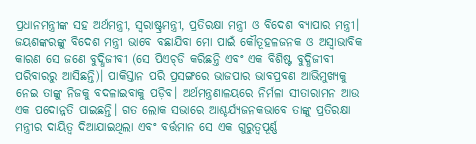ପ୍ରଧାନମନ୍ତ୍ରୀଙ୍କ ସହ ଅର୍ଥମନ୍ତ୍ରୀ, ସ୍ବରାଷ୍ଟ୍ରମନ୍ତ୍ରୀ, ପ୍ରତିରକ୍ଷା ମନ୍ତ୍ରୀ ଓ ବିଦେଶ ବ୍ୟାପାର ମନ୍ତ୍ରୀ। ଜୟଶଙ୍କରଙ୍କୁ ବିଦେଶ ମନ୍ତ୍ରୀ ଭାବେ ବଛାଯିବା ମୋ ପାଇଁ କୌତୂହଳଜନକ ଓ ଅସ୍ବାଭାବିକ କାରଣ ସେ ଜଣେ ବୁଦ୍ଧିଜୀବୀ (ସେ ପିଏଚ୍‌ଡି କରିଛନ୍ତି ଏବଂ ଏକ ବିଶିଷ୍ଟ ବୁଦ୍ଧିଜୀବୀ ପରିବାରରୁ ଆସିଛନ୍ତି)। ପାକିସ୍ତାନ ପରି ପ୍ରସଙ୍ଗରେ ଭାଜପାର ଭାବପ୍ରବଣ ଆଭିମୁଖ୍ୟକୁ ନେଇ ତାଙ୍କୁ ନିଜକୁ ବଦଳାଇବାକୁ ପଡ଼ିବ। ଅର୍ଥମନ୍ତ୍ରଣାଳୟରେ ନିର୍ମଳା ସୀତାରାମନ ଆଉ ଏକ ପଦୋନ୍ନତି ପାଇଛନ୍ତି। ଗତ ଲୋକ ସଭାରେ ଆଶ୍ଚର୍ଯ୍ୟଜନକଭାବେ ତାଙ୍କୁ ପ୍ରତିରକ୍ଷା ମନ୍ତ୍ରୀର ଦାୟିତ୍ୱ ଦିଆଯାଇଥିଲା ଏବଂ ବର୍ତ୍ତମାନ ସେ ଏକ ଗୁରୁତ୍ୱପୂର୍ଣ୍ଣ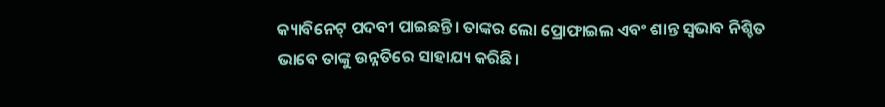କ୍ୟାବିନେଟ୍‌ ପଦବୀ ପାଇଛନ୍ତି। ତାଙ୍କର ଲୋ ପ୍ରୋଫାଇଲ ଏବଂ ଶାନ୍ତ ସ୍ବଭାବ ନିଶ୍ଚିତ ଭାବେ ତାଙ୍କୁ ଉନ୍ନତିରେ ସାହାଯ୍ୟ କରିଛି।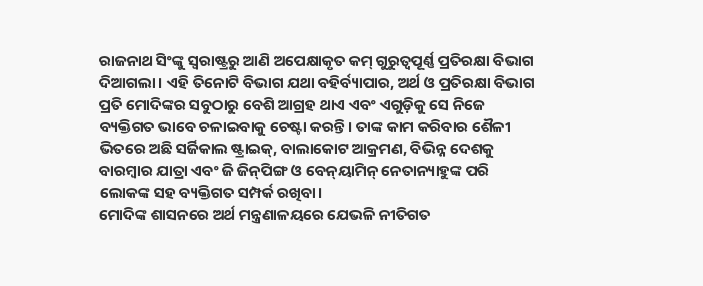ରାଜନାଥ ସିଂଙ୍କୁ ସ୍ବରାଷ୍ଟ୍ରରୁ ଆଣି ଅପେକ୍ଷାକୃତ କମ୍‌ ଗୁରୁତ୍ୱପୂର୍ଣ୍ଣ ପ୍ରତିରକ୍ଷା ବିଭାଗ ଦିଆଗଲା। ଏହି ତିନୋଟି ବିଭାଗ ଯଥା ବହିର୍ବ୍ୟାପାର, ଅର୍ଥ ଓ ପ୍ରତିରକ୍ଷା ବିଭାଗ ପ୍ରତି ମୋଦିଙ୍କର ସବୁଠାରୁ ବେଶି ଆଗ୍ରହ ଥାଏ ଏବଂ ଏଗୁଡ଼ିକୁ ସେ ନିଜେ ବ୍ୟକ୍ତିଗତ ଭାବେ ଚଳାଇବାକୁ ଚେଷ୍ଟା କରନ୍ତି। ତାଙ୍କ କାମ କରିବାର ଶୈଳୀ ଭିତରେ ଅଛି ସର୍ଜିକାଲ ଷ୍ଟ୍ରାଇକ୍‌, ବାଲାକୋଟ ଆକ୍ରମଣ, ବିଭିନ୍ନ ଦେଶକୁ ବାରମ୍ବାର ଯାତ୍ରା ଏବଂ ଜି ଜିନ୍‌ପିଙ୍ଗ ଓ ବେନ୍‌ୟାମିନ୍‌ ନେତାନ୍ୟାହୁଙ୍କ ପରି ଲୋକଙ୍କ ସହ ବ୍ୟକ୍ତିଗତ ସମ୍ପର୍କ ରଖିବା।
ମୋଦିଙ୍କ ଶାସନରେ ଅର୍ଥ ମନ୍ତ୍ରଣାଳୟରେ ଯେଭଳି ନୀତିଗତ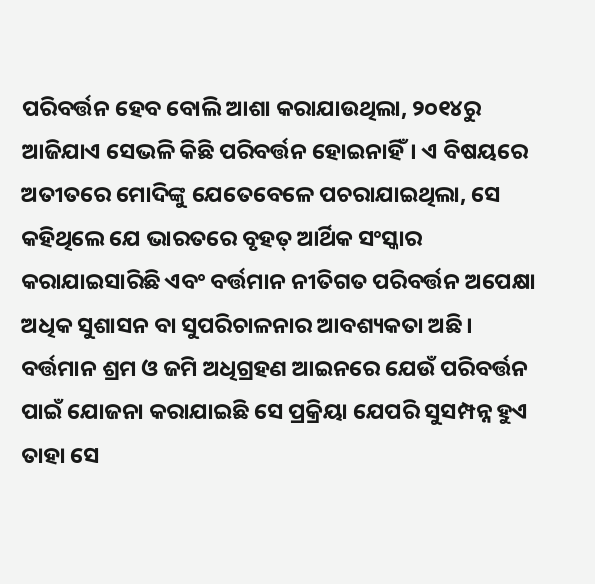ପରିବର୍ତ୍ତନ ହେବ ବୋଲି ଆଶା କରାଯାଉଥିଲା, ୨୦୧୪ରୁ ଆଜିଯାଏ ସେଭଳି କିଛି ପରିବର୍ତ୍ତନ ହୋଇନାହିଁ। ଏ ବିଷୟରେ ଅତୀତରେ ମୋଦିଙ୍କୁ ଯେତେବେଳେ ପଚରାଯାଇଥିଲା, ସେ କହିଥିଲେ ଯେ ଭାରତରେ ବୃହତ୍‌ ଆର୍ଥିକ ସଂସ୍କାର କରାଯାଇସାରିଛି ଏବଂ ବର୍ତ୍ତମାନ ନୀତିଗତ ପରିବର୍ତ୍ତନ ଅପେକ୍ଷା ଅଧିକ ସୁଶାସନ ବା ସୁପରିଚାଳନାର ଆବଶ୍ୟକତା ଅଛି। ବର୍ତ୍ତମାନ ଶ୍ରମ ଓ ଜମି ଅଧିଗ୍ରହଣ ଆଇନରେ ଯେଉଁ ପରିବର୍ତ୍ତନ ପାଇଁ ଯୋଜନା କରାଯାଇଛି ସେ ପ୍ରକ୍ରିୟା ଯେପରି ସୁସମ୍ପନ୍ନ ହୁଏ ତାହା ସେ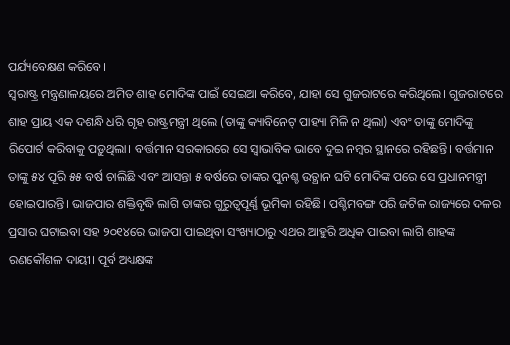ପର୍ଯ୍ୟବେକ୍ଷଣ କରିବେ।
ସ୍ବରାଷ୍ଟ୍ର ମନ୍ତ୍ରଣାଳୟରେ ଅମିତ ଶାହ ମୋଦିଙ୍କ ପାଇଁ ସେଇଆ କରିବେ, ଯାହା ସେ ଗୁଜରାଟରେ କରିଥିଲେ। ଗୁଜରାଟରେ ଶାହ ପ୍ରାୟ ଏକ ଦଶନ୍ଧି ଧରି ଗୃହ ରାଷ୍ଟ୍ରମନ୍ତ୍ରୀ ଥିଲେ (ତାଙ୍କୁ କ୍ୟାବିନେଟ୍‌ ପାହ୍ୟା ମିଳି ନ ଥିଲା) ଏବଂ ତାଙ୍କୁ ମୋଦିଙ୍କୁ ରିପୋର୍ଟ କରିବାକୁ ପଡ଼ୁଥିଲା। ବର୍ତ୍ତମାନ ସରକାରରେ ସେ ସ୍ବାଭାବିକ ଭାବେ ଦୁଇ ନମ୍ବର ସ୍ଥାନରେ ରହିଛନ୍ତି। ବର୍ତ୍ତମାନ ତାଙ୍କୁ ୫୪ ପୂରି ୫୫ ବର୍ଷ ଚାଲିଛି ଏବଂ ଆସନ୍ତା ୫ ବର୍ଷରେ ତାଙ୍କର ପୁନଶ୍ଚ ଉତ୍ଥାନ ଘଟି ମୋଦିଙ୍କ ପରେ ସେ ପ୍ରଧାନମନ୍ତ୍ରୀ ହୋଇପାରନ୍ତି। ଭାଜପାର ଶକ୍ତିବୃଦ୍ଧି ଲାଗି ତାଙ୍କର ଗୁରୁତ୍ୱପୂର୍ଣ୍ଣ ଭୂମିକା ରହିଛି। ପଶ୍ଚିମବଙ୍ଗ ପରି ଜଟିଳ ରାଜ୍ୟରେ ଦଳର ପ୍ରସାର ଘଟାଇବା ସହ ୨୦୧୪ରେ ଭାଜପା ପାଇଥିବା ସଂଖ୍ୟାଠାରୁ ଏଥର ଆହୁରି ଅଧିକ ପାଇବା ଲାଗି ଶାହଙ୍କ ରଣକୌଶଳ ଦାୟୀ। ପୂର୍ବ ଅଧ୍ୟକ୍ଷଙ୍କ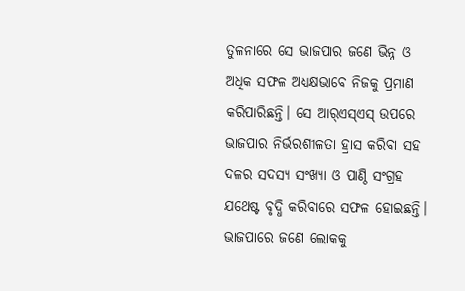ତୁଳନାରେ ସେ ଭାଜପାର ଜଣେ ଭିନ୍ନ ଓ ଅଧିକ ସଫଳ ଅଧ୍ୟକ୍ଷଭାବେ ନିଜକୁ ପ୍ରମାଣ କରିପାରିଛନ୍ତି। ସେ ଆର୍‌ଏସ୍‌ଏସ୍‌ ଉପରେ ଭାଜପାର ନିର୍ଭରଶୀଳତା ହ୍ରାସ କରିବା ସହ ଦଳର ସଦସ୍ୟ ସଂଖ୍ୟା ଓ ପାଣ୍ଠି ସଂଗ୍ରହ ଯଥେଷ୍ଟ ବୃଦ୍ଧି କରିବାରେ ସଫଳ ହୋଇଛନ୍ତି।
ଭାଜପାରେ ଜଣେ ଲୋକକୁ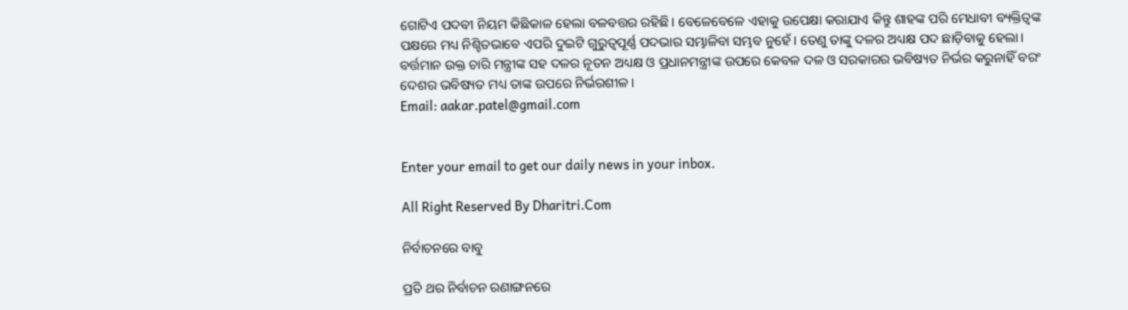ଗୋଟିଏ ପଦବୀ ନିୟମ କିଛିକାଳ ହେଲା ବଳବତ୍ତର ରହିଛି। ବେଳେବେଳେ ଏହାକୁ ଉପେକ୍ଷା କରାଯାଏ କିନ୍ତୁ ଶାହଙ୍କ ପରି ମେଧାବୀ ବ୍ୟକ୍ତିତ୍ୱଙ୍କ ପକ୍ଷରେ ମଧ୍ୟ ନିଶ୍ଚିତଭାବେ ଏପରି ଦୁଇଟି ଗୁରୁତ୍ୱପୂର୍ଣ୍ଣ ପଦଭାର ସମ୍ଭାଳିବା ସମ୍ଭବ ନୁହେଁ। ତେଣୁ ତାଙ୍କୁ ଦଳର ଅଧ୍ୟକ୍ଷ ପଦ ଛାଡ଼ିବାକୁ ହେଲା। ବର୍ତ୍ତମାନ ଉକ୍ତ ଚାରି ମନ୍ତ୍ରୀଙ୍କ ସହ ଦଳର ନୂତନ ଅଧ୍ୟକ୍ଷ ଓ ପ୍ରଧାନମନ୍ତ୍ରୀଙ୍କ ଉପରେ କେବଳ ଦଳ ଓ ସରକାରର ଭବିଷ୍ୟତ ନିର୍ଭର କରୁନାହିଁ ବରଂ ଦେଶର ଭବିଷ୍ୟତ ମଧ୍ୟ ତାଙ୍କ ଉପରେ ନିର୍ଭରଶୀଳ।
Email: aakar.patel@gmail.com


Enter your email to get our daily news in your inbox.

All Right Reserved By Dharitri.Com

ନିର୍ବାଚନରେ ବାବୁ

ପ୍ରତି ଥର ନିର୍ବାଚନ ରଣାଙ୍ଗନରେ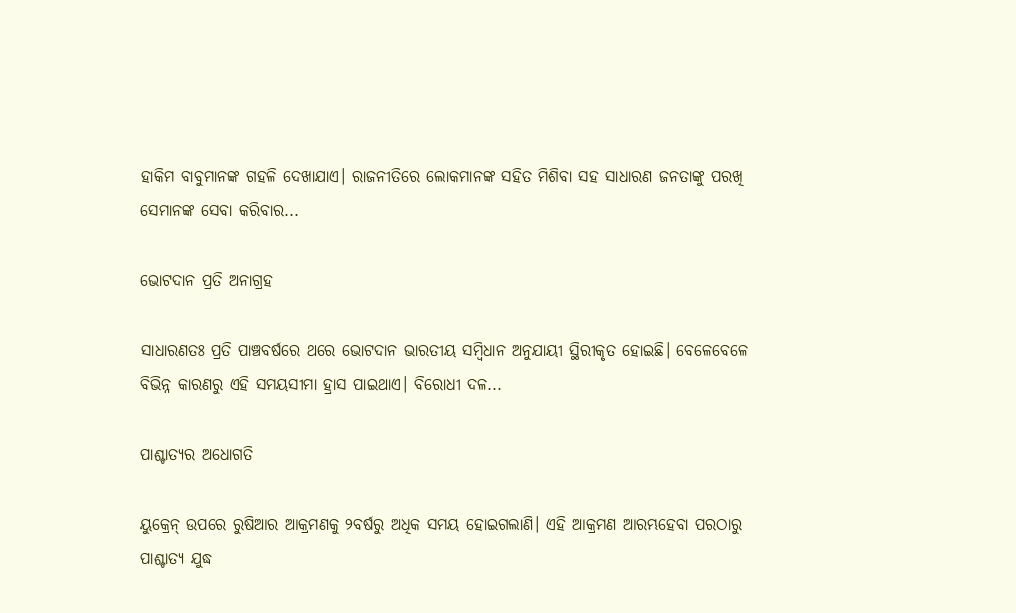ହାକିମ ବାବୁମାନଙ୍କ ଗହଳି ଦେଖାଯାଏ। ରାଜନୀତିରେ ଲୋକମାନଙ୍କ ସହିତ ମିଶିବା ସହ ସାଧାରଣ ଜନତାଙ୍କୁ ପରଖି ସେମାନଙ୍କ ସେବା କରିବାର...

ଭୋଟଦାନ ପ୍ରତି ଅନାଗ୍ରହ

ସାଧାରଣତଃ ପ୍ରତି ପାଞ୍ଚବର୍ଷରେ ଥରେ ଭୋଟଦାନ ଭାରତୀୟ ସମ୍ବିଧାନ ଅନୁଯାୟୀ ସ୍ଥିରୀକୃତ ହୋଇଛି। ବେଳେବେଳେ ବିଭିନ୍ନ କାରଣରୁ ଏହି ସମୟସୀମା ହ୍ରାସ ପାଇଥାଏ। ବିରୋଧୀ ଦଳ...

ପାଶ୍ଚାତ୍ୟର ଅଧୋଗତି

ୟୁକ୍ରେନ୍‌ ଉପରେ ରୁଷିଆର ଆକ୍ରମଣକୁ ୨ବର୍ଷରୁ ଅଧିକ ସମୟ ହୋଇଗଲାଣି। ଏହି ଆକ୍ରମଣ ଆରମ୍ଭହେବା ପରଠାରୁ ପାଶ୍ଚାତ୍ୟ ଯୁଦ୍ଧ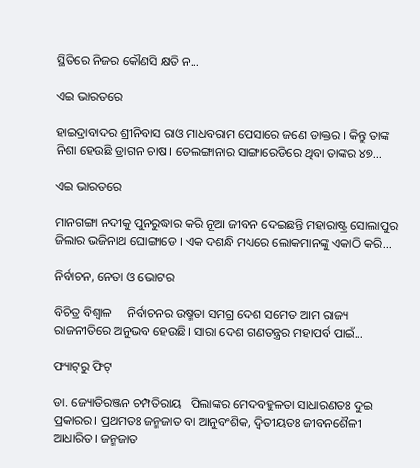ସ୍ଥିତିରେ ନିଜର କୌଣସି କ୍ଷତି ନ...

ଏଇ ଭାରତରେ

ହାଇଦ୍ରାବାଦର ଶ୍ରୀନିବାସ ରାଓ ମାଧବରାମ ପେସାରେ ଜଣେ ଡାକ୍ତର । କିନ୍ତୁ ତାଙ୍କ ନିଶା ହେଉଛି ଡ୍ରାଗନ ଚାଷ। ତେଲଙ୍ଗାନାର ସାଙ୍ଗାରେଡିରେ ଥିବା ତାଙ୍କର ୪୭...

ଏଇ ଭାରତରେ

ମାନଗଙ୍ଗା ନଦୀକୁ ପୁନରୁଦ୍ଧାର କରି ନୂଆ ଜୀବନ ଦେଇଛନ୍ତି ମହାରାଷ୍ଟ୍ର ସୋଲାପୁର ଜିଲାର ଭଜିନାଥ ଘୋଙ୍ଗାଡେ । ଏକ ଦଶନ୍ଧି ମଧ୍ୟରେ ଲୋକମାନଙ୍କୁ ଏକାଠି କରି...

ନିର୍ବାଚନ, ନେତା ଓ ଭୋଟର

ବିଚିତ୍ର ବିଶ୍ୱାଳ     ନିର୍ବାଚନର ଉଷ୍ମତା ସମଗ୍ର ଦେଶ ସମେତ ଆମ ରାଜ୍ୟ ରାଜନୀତିରେ ଅନୁଭବ ହେଉଛି। ସାରା ଦେଶ ଗଣତନ୍ତ୍ରର ମହାପର୍ବ ପାଇଁ...

ଫ୍ୟାଟ୍‌ରୁ ଫିଟ୍‌

ଡା. ଜ୍ୟୋତିରଞ୍ଜନ ଚମ୍ପତିରାୟ   ପିଲାଙ୍କର ମେଦବହୁଳତା ସାଧାରଣତଃ ଦୁଇ ପ୍ରକାରର। ପ୍ରଥମତଃ ଜନ୍ମଜାତ ବା ଆନୁବଂଶିକ, ଦ୍ୱିତୀୟତଃ ଜୀବନଶୈଳୀ ଆଧାରିତ। ଜନ୍ମଜାତ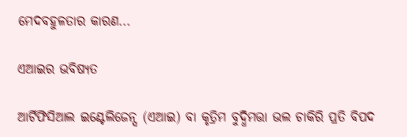ମେଦବହୁଳତାର କାରଣ...

ଏଆଇର ଭବିଷ୍ୟତ

ଆର୍ଟିଫିସିଆଲ ଇଣ୍ଟେଲିଜେନ୍ସ (ଏଆଇ) ବା କୃତ୍ରିମ ବୁଦ୍ଧିମତ୍ତା ଭଲ ଚାକିରି ପ୍ରତି ବିପଦ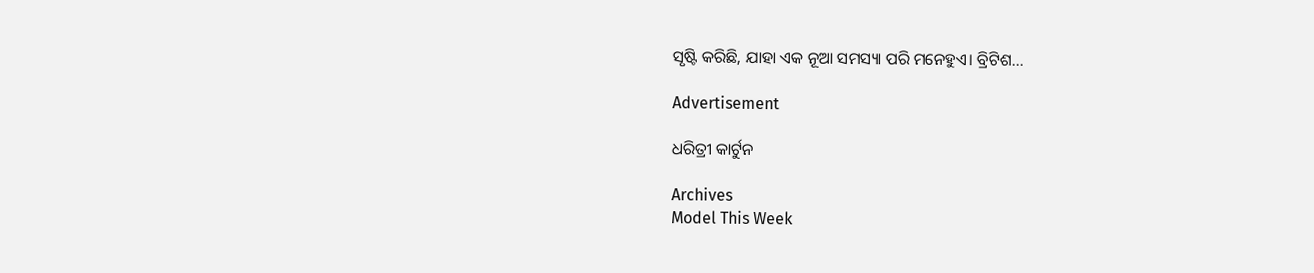ସୃଷ୍ଟି କରିଛି, ଯାହା ଏକ ନୂଆ ସମସ୍ୟା ପରି ମନେହୁଏ। ବ୍ରିଟିଶ...

Advertisement

ଧରିତ୍ରୀ କାର୍ଟୁନ

Archives
Model This Week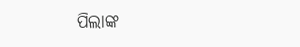ପିଲାଙ୍କ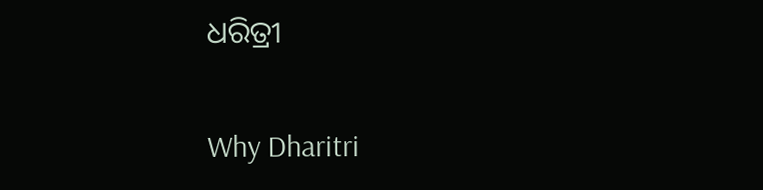ଧରିତ୍ରୀ

Why Dharitri